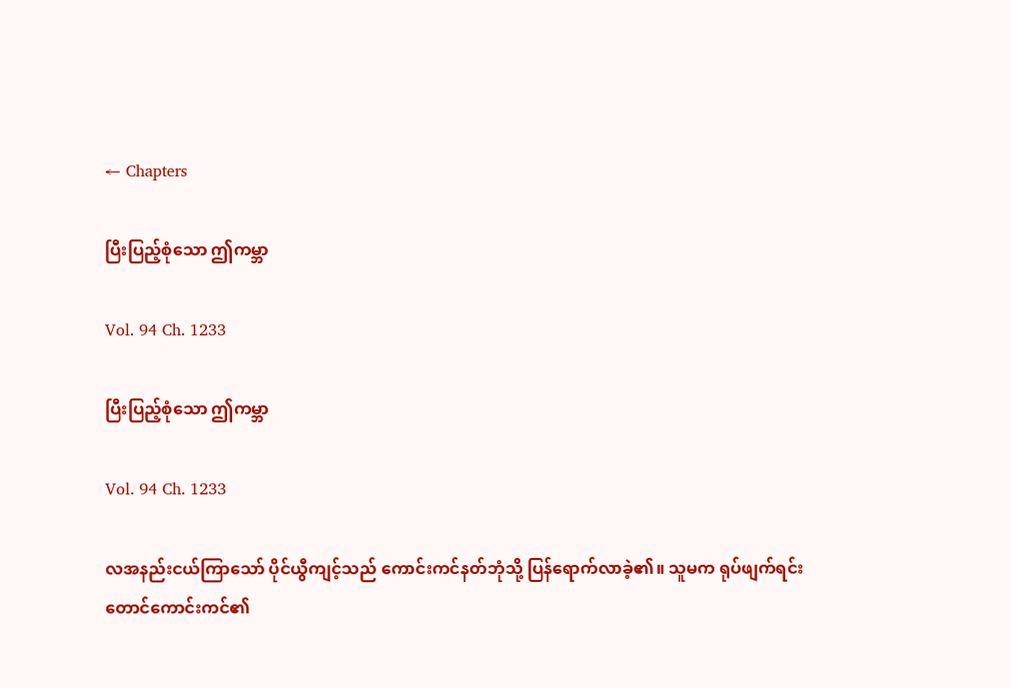← Chapters

ပြီးပြည့်စုံသော ဤကမ္ဘာ

Vol. 94 Ch. 1233

ပြီးပြည့်စုံသော ဤကမ္ဘာ

Vol. 94 Ch. 1233

လအနည်းငယ်ကြာသော် ပိုင်ယွီကျင့်သည် ကောင်းကင်နတ်ဘုံသို့ ပြန်ရောက်လာခဲ့၏။ သူမက ရုပ်ဖျက်ရင်း တောင်ကောင်းကင်၏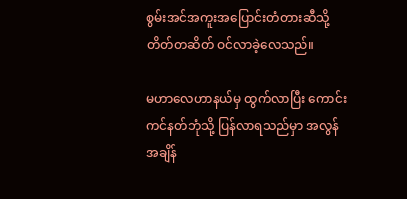စွမ်းအင်အကူးအပြောင်းတံတားဆီသို့ တိတ်တဆိတ် ဝင်လာခဲ့လေသည်။

မဟာလေဟာနယ်မှ ထွက်လာပြီး ကောင်းကင်နတ်ဘုံသို့ ပြန်လာရသည်မှာ အလွန်အချိန်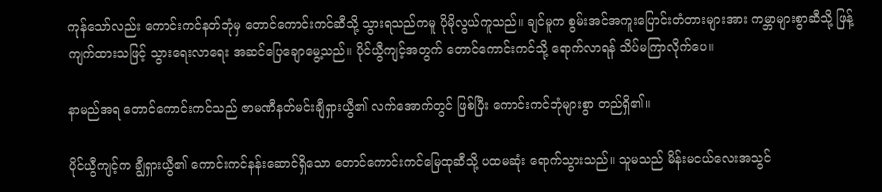ကုန်သော်လည်း ကောင်းကင်နတ်ဘုံမှ တောင်ကောင်းကင်ဆီသို့ သွားရသည်ကမူ ပိုမိုလွယ်ကူသည်။ ချင်မူက စွမ်းအင်အကူးပြောင်းတံတားများအား ကမ္ဘာများစွာဆီသို့ ဖြန့်ကျက်ထားသဖြင့် သွားရေးလာရေး အဆင်ပြေချောမွေ့သည်။ ပိုင်ယွီကျင့်အတွက် တောင်ကောင်းကင်သို့ ရောက်လာရန် သိပ်မကြာလိုက်ပေ။

နာမည်အရ တောင်ကောင်းကင်သည် ဇာမဏီနတ်မင်းချီရှားယွီ၏ လက်အောက်တွင် ဖြစ်ပြီး ကောင်းကင်ဘုံများစွာ တည်ရှိ၏။

ပိုင်ယွီကျင့်က ချွီရှားယွီ၏ ကောင်းကင်နန်းဆောင်ရှိ‌သော တောင်ကောင်းကင်မြေထုဆီသို့ ပထမဆုံး ရောက်သွားသည်။ သူမသည် မိန်းမငယ်လေးအသွင်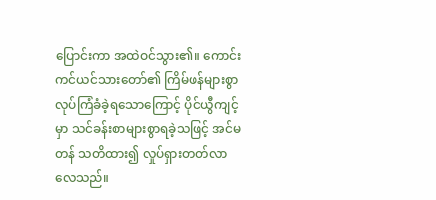ပြောင်းကာ အထဲဝင်သွား၏။ ကောင်းကင်ယင်သားတော်၏ ကြိမ်ဖန်များစွာ လုပ်ကြံခံခဲ့ရသောကြောင့် ပိုင်ယွီကျင့်မှာ သင်ခန်းစာများစွာရခဲ့သဖြင့် အင်မတန် သတိထား၍ လှုပ်ရှားတတ်လာလေသည်။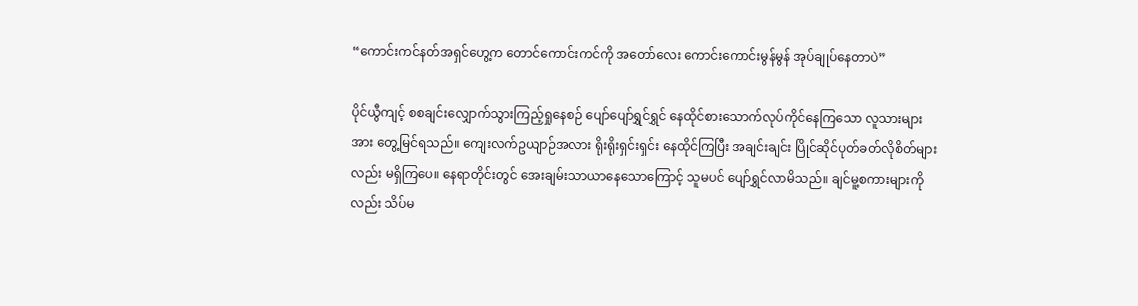“ကောင်းကင်နတ်အရှင်ဟွေ့က တောင်ကောင်းကင်ကို အတော်လေး ကောင်းကောင်းမွန်မွန် အုပ်ချုပ်နေတာပဲ”

ပိုင်ယွီကျင့် စစချင်းလျှောက်သွားကြည့်ရှုနေစဉ် ပျော်ပျော်ရွှင်ရွှင် နေထိုင်စားသောက်လုပ်ကိုင်နေကြသော လူသားများအား တွေ့မြင်ရသည်။ ကျေးလက်ဥယျာဉ်အလား ရိုးရိုးရှင်းရှင်း နေထိုင်ကြပြီး အချင်းချင်း ပြိုင်ဆိုင်ပုတ်ခတ်လိုစိတ်များလည်း မရှိကြပေ။ နေရာတိုင်းတွင် အေးချမ်းသာယာနေသောကြောင့် သူမပင် ပျော်ရွှင်လာမိသည်။ ချင်မူ့စကားများကိုလည်း သိပ်မ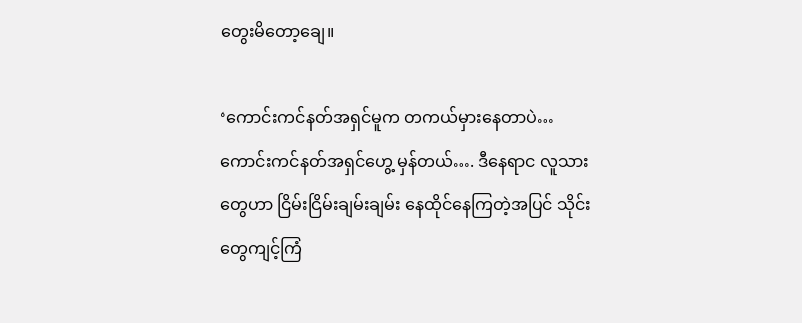တွေးမိတော့ချေ။

‘ကောင်းကင်နတ်အရှင်မူက တကယ်မှားနေတာပဲ… ကောင်းကင်နတ်အရှင်ဟွေ့ မှန်တယ်…. ဒီနေရာင လူသားတွေဟာ ငြိမ်းငြိမ်းချမ်းချမ်း နေထိုင်နေကြတဲ့အပြင် သိုင်းတွေကျင့်ကြံ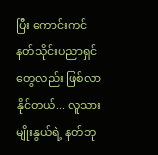ပြီး ကောင်းကင်နတ်သိုင်းပညာရှင်တွေလည်း ဖြစ်လာနိုင်တယ်... လူသားမျိုးနွယ်ရဲ့ နတ်ဘု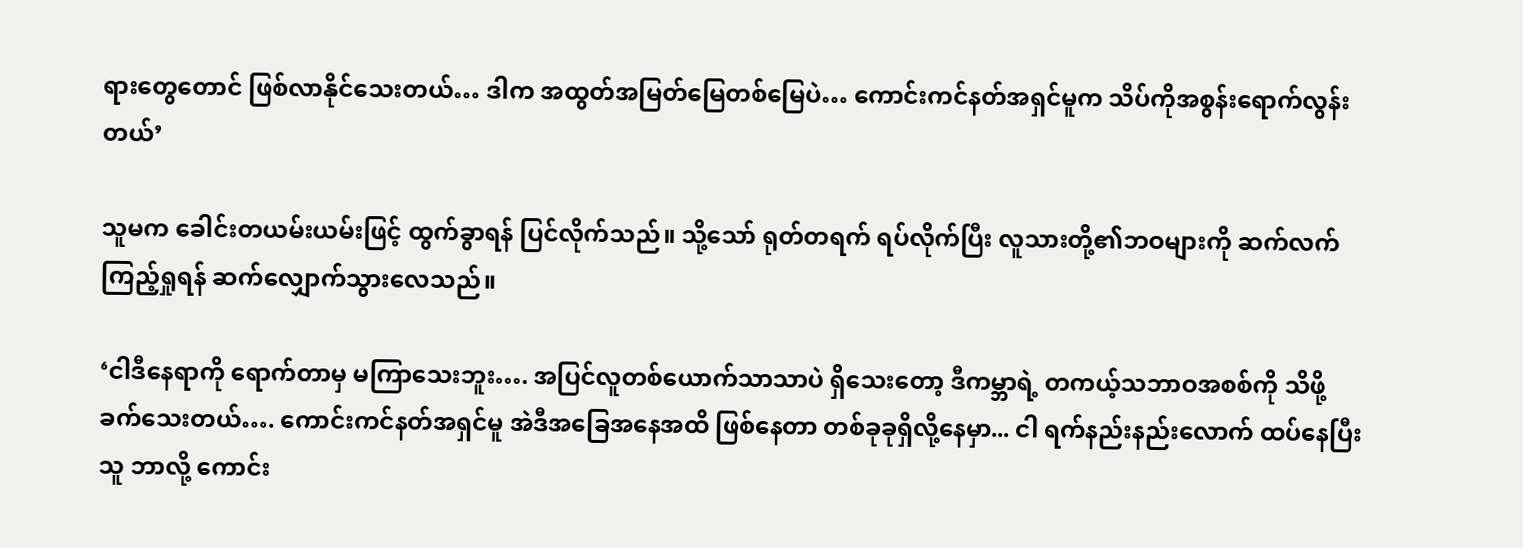ရားတွေတောင် ဖြစ်လာနိုင်သေးတယ်… ဒါက အထွတ်အမြတ်မြေတစ်မြေပဲ… ကောင်းကင်နတ်အရှင်မူက သိပ်ကိုအစွန်းရောက်လွန်းတယ်’

သူမက ခေါင်းတယမ်းယမ်းဖြင့် ထွက်ခွာရန် ပြင်လိုက်သည်။ သို့သော် ရုတ်တရက် ရပ်လိုက်ပြီး လူသားတို့၏ဘဝများကို ဆက်လက်ကြည့်ရှုရန် ဆက်လျှောက်သွားလေသည်။

‘ငါဒီနေရာကို ရောက်တာမှ မကြာသေးဘူး…. အပြင်လူတစ်ယောက်သာသာပဲ ရှိသေးတော့ ဒီကမ္ဘာရဲ့ တကယ့်သဘာဝအစစ်ကို သိဖို့ ခက်သေးတယ်…. ကောင်းကင်နတ်အရှင်မူ အဲဒီအခြေအနေအထိ ဖြစ်နေတာ တစ်ခုခုရှိလို့နေမှာ... ငါ ရက်နည်းနည်းလောက် ထပ်နေပြီး သူ ဘာလို့ ကောင်း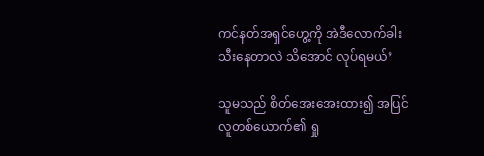ကင်နတ်အရှင်ဟွေ့ကို အဲဒီလောက်ခါးသီးနေတာလဲ သိအောင် လုပ်ရမယ်’

သူမသည် စိတ်အေးအေးထား၍ အပြင်လူတစ်ယောက်၏ ရှု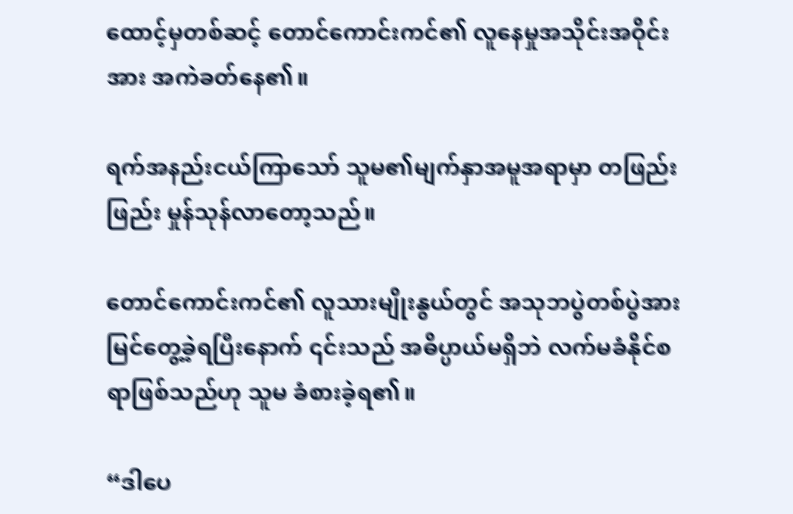ထောင့်မှတစ်ဆင့် တောင်ကောင်းကင်၏ လူနေမှုအသိုင်းအဝိုင်းအား အကဲခတ်နေ၏။

ရက်အနည်းငယ်ကြာသော် သူမ၏မျက်နှာအမူအရာမှာ တဖြည်းဖြည်း မှုန်သုန်လာတော့သည်။

တောင်ကောင်းကင်၏ လူသားမျိုးနွယ်တွင် အသုဘပွဲတစ်ပွဲအား မြင်တွေ့ခဲ့ရပြီးနောက် ၎င်းသည် အဓိပ္ပာယ်မရှိဘဲ လက်မခံနိုင်စရာဖြစ်သည်ဟု သူမ ခံစားခဲ့ရ၏။

“ဒါပေ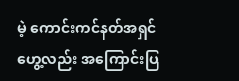မဲ့ ကောင်းကင်နတ်အရှင်ဟွေ့လည်း အကြောင်းပြ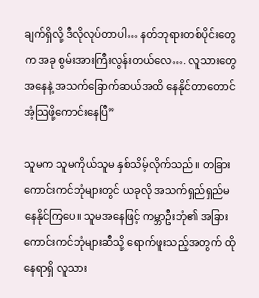ချက်ရှိလို့ ဒီလိုလုပ်တာပါ… နတ်ဘုရားတစ်ပိုင်းတွေက အခု စွမ်းအားကြီးလွန်းတယ်လေ…. လူသားတွေအနေနဲ့ အသက်ခြောက်ဆယ်အထိ နေနိုင်တာတောင် အံ့သြဖို့ကောင်းနေပြီ”

သူမက သူမကိုယ်သူမ နှစ်သိမ့်လိုက်သည်။ တခြားကောင်းကင်ဘုံများတွင် ယခုလို အသက်ရှည်ရှည်မနေနိုင်ကြပေ။ သူမအနေဖြင့် ကမ္ဘာဦးဘုံ၏ အခြားကောင်းကင်ဘုံများဆီသို့ ရောက်ဖူးသည့်အတွက် ထိုနေရာရှိ လူသား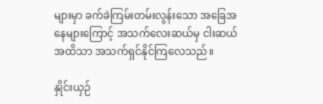များမှာ ခက်ခဲကြမ်းတမ်းလွန်းသော အခြေအနေများကြောင့် အသက်လေးဆယ်မှ ငါးဆယ်အထိသာ အသက်ရှင်နိုင်ကြလေသည်။

နှိုင်းယှဉ်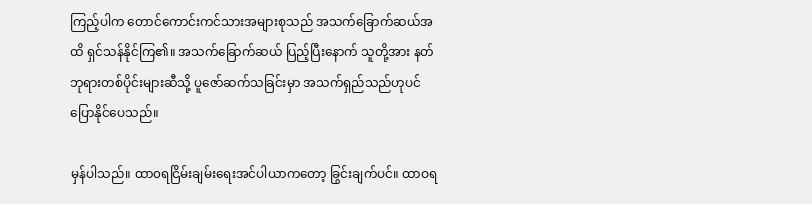ကြည့်ပါက တောင်ကောင်းကင်သားအများစုသည် အသက်ခြောက်ဆယ်အထိ ရှင်သန်နိုင်ကြ၏။ အသက်ခြောက်ဆယ် ပြည့်ပြီးနောက် သူတို့အား နတ်ဘုရားတစ်ပိုင်းများဆီသို့ ပူဇော်ဆက်သခြင်းမှာ အသက်ရှည်သည်ဟုပင် ပြောနိုင်ပေသည်။

မှန်ပါသည်။ ထာ၀ရငြိမ်းချမ်းရေးအင်ပါယာကတော့ ခြွင်းချက်ပင်။ ထာဝရ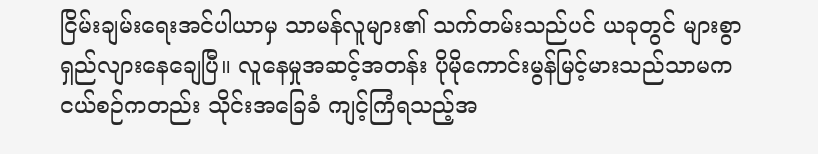ငြိမ်းချမ်းရေးအင်ပါယာမှ သာမန်လူများ၏ သက်တမ်းသည်ပင် ယခုတွင် များစွာရှည်လျားနေချေပြီ။ လူနေမှုအဆင့်အတန်း ပိုမိုကောင်းမွန်မြင့်မားသည်သာမက ငယ်စဉ်ကတည်း သိုင်းအခြေခံ ကျင့်ကြံရသည့်အ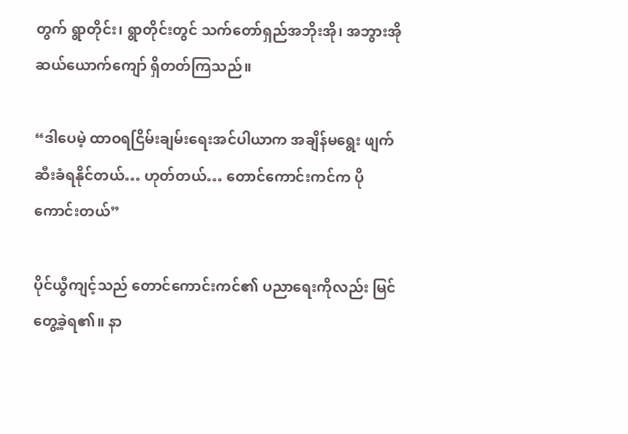တွက် ရွာတိုင်း၊ ရွာတိုင်းတွင် သက်တော်ရှည်အဘိုးအို၊ အဘွားအို ဆယ်ယောက်ကျော် ရှိတတ်ကြသည်။

“ဒါပေမဲ့ ထာဝရငြိမ်းချမ်းရေးအင်ပါယာက အချိန်မရွေး ဖျက်ဆီးခံရနိုင်တယ်… ဟုတ်တယ်… တောင်ကောင်းကင်က ပိုကောင်းတယ်”

ပိုင်ယွီကျင့်သည် တောင်ကောင်းကင်၏ ပညာရေးကိုလည်း မြင်တွေ့ခဲ့ရ၏။ နာ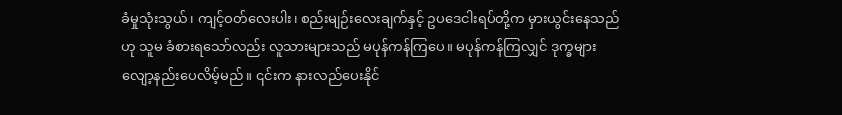ခံမှုသုံးသွယ်၊ ကျင့်ဝတ်လေးပါး၊ စည်းမျဉ်းလေးချက်နှင့် ဥပဒေငါးရပ်တို့က မှားယွင်းနေသည်ဟု သူမ ခံစားရသော်လည်း လူသားများသည် မပုန်ကန်ကြပေ။ မပုန်ကန်ကြလျှင် ဒုက္ခများ လျော့နည်းပေလိမ့်မည်။ ၎င်းက နားလည်ပေးနိုင်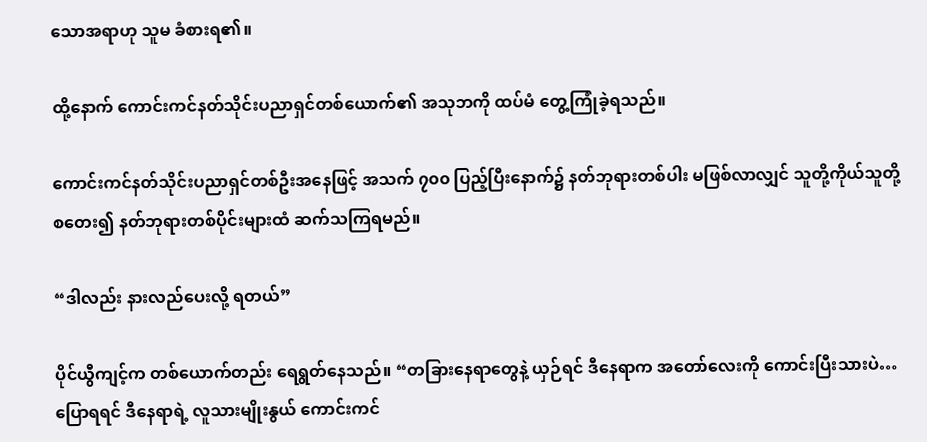သောအရာဟု သူမ ခံစားရ၏။

ထို့နောက် ကောင်းကင်နတ်သိုင်းပညာရှင်တစ်ယောက်၏ အသုဘကို ထပ်မံ တွေ့ကြုံခဲ့ရသည်။

ကောင်းကင်နတ်သိုင်းပညာရှင်တစ်ဦးအနေဖြင့် အသက် ၇၀၀ ပြည့်ပြီးနောက်၌ နတ်ဘုရားတစ်ပါး မဖြစ်လာလျှင် သူတို့ကိုယ်သူတို့ စတေး၍ နတ်ဘုရားတစ်ပိုင်းများထံ ဆက်သကြရမည်။

“ဒါလည်း နားလည်ပေးလို့ ရတယ်”

ပိုင်ယွီကျင့်က တစ်ယောက်တည်း ရေရွတ်နေသည်။ “တခြားနေရာတွေနဲ့ ယှဉ်ရင် ဒီနေရာက အတော်လေးကို ကောင်းပြီးသားပဲ… ပြောရရင် ဒီနေရာရဲ့ လူသားမျိုးနွယ် ကောင်းကင်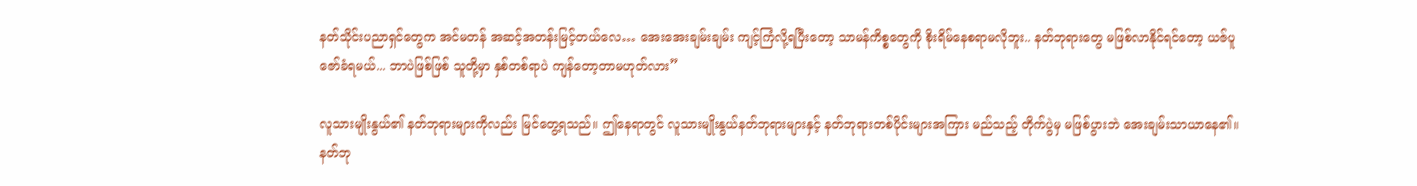နတ်သိုင်းပညာရှင်တွေက အင်မတန် အဆင့်အတန်းမြင့်တယ်လေ… အေးအေးချမ်းချမ်း ကျင့်ကြံလို့ရပြီးတော့ သာမန်ကိစ္စတွေကို စိုးရိမ်နေစရာမလိုဘူး.. နတ်ဘုရားတွေ မဖြစ်လာနိုင်ရင်တော့ ယဇ်ပူဇော်ခံရမယ်... ဘာပဲဖြစ်ဖြစ် သူတို့မှာ နှစ်တစ်ရာပဲ ကျန်တော့တာမဟုတ်လား”

လူသားမျိုးနွယ်၏ နတ်ဘုရားများကိုလည်း မြင်တွေ့ရသည်။ ဤနေရာတွင် လူသားမျိုးနွယ်နတ်ဘုရားများနှင့် နတ်ဘုရားတစ်ပိုင်းများအကြား မည်သည့် တိုက်ပွဲမှ မဖြစ်ပွားဘဲ အေးချမ်းသာယာနေ၏။ နတ်ဘု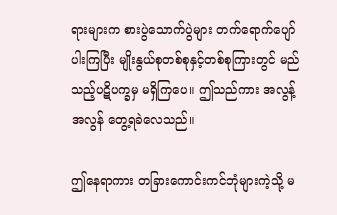ရားများက စားပွဲသောက်ပွဲများ တက်ရောက်ပျော်ပါးကြပြီး မျိုးနွယ်စုတစ်စုနှင့်တစ်စုကြားတွင် မည်သည့်ပဋိပက္ခမှ မရှိကြပေ။ ဤသည်ကား အလွန့်အလွန် တွေ့ရခဲလေသည်။

ဤနေရာကား တခြားကောင်းကင်ဘုံများကဲ့သို့ မ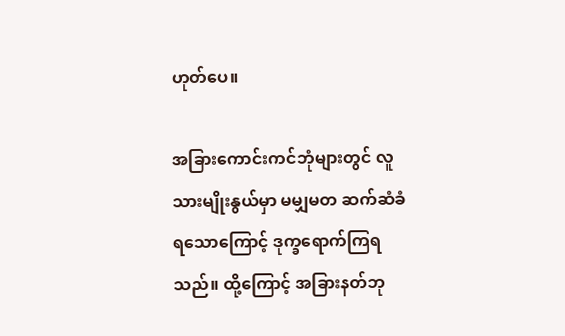ဟုတ်ပေ။

အခြားကောင်းကင်ဘုံများတွင် လူသားမျိုးနွယ်မှာ မမျှမတ ဆက်ဆံခံရသောကြောင့် ဒုက္ခရောက်ကြရသည်။ ထို့ကြောင့် အခြားနတ်ဘု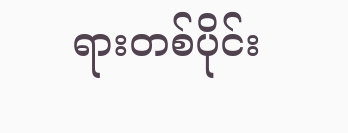ရားတစ်ပိုင်း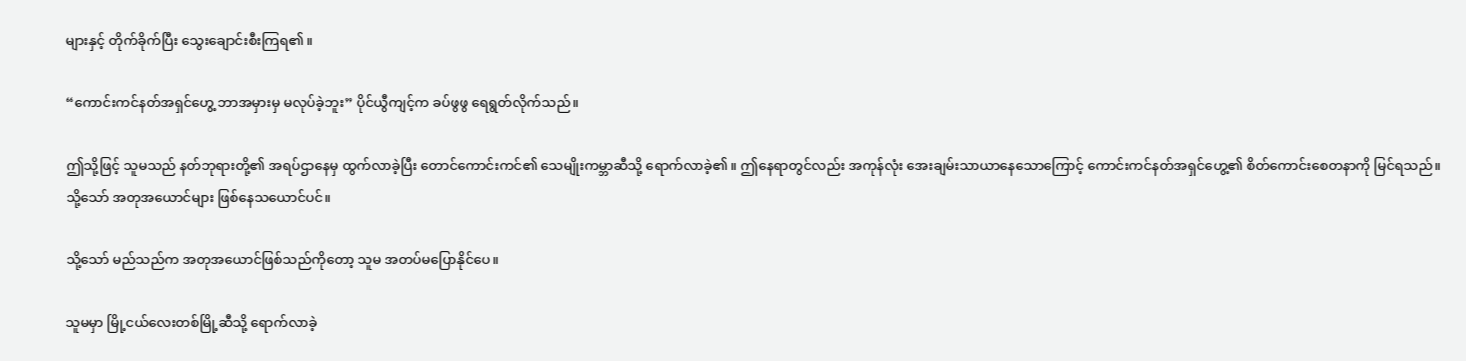များနှင့် တိုက်ခိုက်ပြီး သွေးချောင်းစီးကြရ၏။

“ကောင်းကင်နတ်အရှင်ဟွေ့ ဘာအမှားမှ မလုပ်ခဲ့ဘူး” ပိုင်ယွီကျင့်က ခပ်ဖွဖွ ရေရွတ်လိုက်သည်။

ဤသို့ဖြင့် သူမသည် နတ်ဘုရားတို့၏ အရပ်ဌာနေမှ ထွက်လာခဲ့ပြီး တောင်ကောင်းကင်၏ သေမျိုးကမ္ဘာဆီသို့ ရောက်လာခဲ့၏။ ဤနေရာတွင်လည်း အကုန်လုံး အေးချမ်းသာယာနေသောကြောင့် ကောင်းကင်နတ်အရှင်ဟွေ့၏ စိတ်ကောင်းစေတနာကို မြင်ရသည်။ သို့သော် အတုအယောင်များ ဖြစ်နေသယောင်ပင်။

သို့သော် မည်သည်က အတုအယောင်ဖြစ်သည်ကိုတော့ သူမ အတပ်မပြောနိုင်ပေ။

သူမမှာ မြို့ငယ်လေးတစ်မြို့ဆီသို့ ရောက်လာခဲ့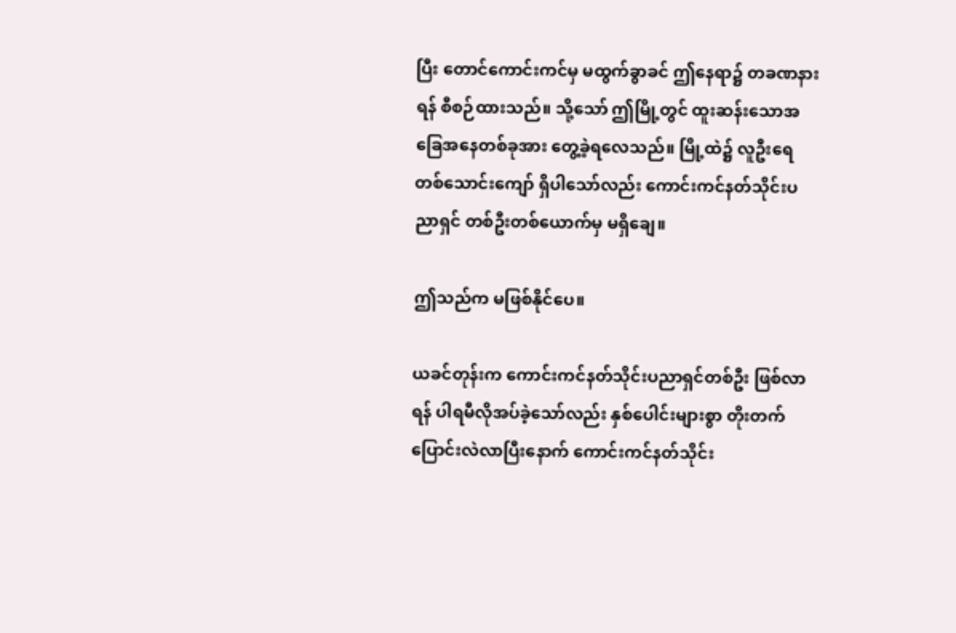ပြီး တောင်ကောင်းကင်မှ မထွက်ခွာခင် ဤနေရာ၌ တခဏနားရန် စီစဉ်ထားသည်။ သို့သော် ဤမြို့တွင် ထူးဆန်းသောအခြေအနေတစ်ခုအား တွေ့ခဲ့ရလေသည်။ မြို့ထဲ၌ လူဦးရေ တစ်သောင်းကျော် ရှိပါသော်လည်း ကောင်းကင်နတ်သိုင်းပညာရှင် တစ်ဦးတစ်ယောက်မှ မရှိချေ။

ဤသည်က မဖြစ်နိုင်ပေ။

ယခင်တုန်းက ကောင်းကင်နတ်သိုင်းပညာရှင်တစ်ဦး ဖြစ်လာရန် ပါရမီလိုအပ်ခဲ့သော်လည်း နှစ်ပေါင်းများစွာ တိုးတက်ပြောင်းလဲလာပြီးနောက် ကောင်းကင်နတ်သိုင်း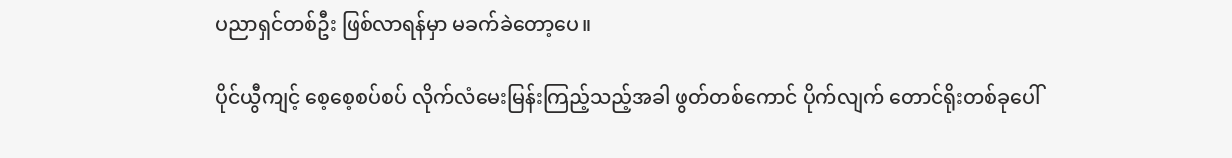ပညာရှင်တစ်ဦး ဖြစ်လာရန်မှာ မခက်ခဲတော့ပေ။

ပိုင်ယွီကျင့် စေ့စေ့စပ်စပ် လိုက်လံမေးမြန်းကြည့်သည့်အခါ ဖွတ်တစ်ကောင် ပိုက်လျက် တောင်ရိုးတစ်ခုပေါ်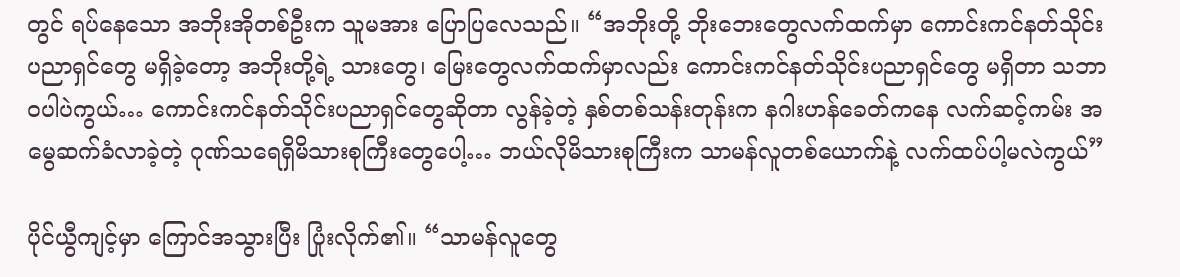တွင် ရပ်နေသော အဘိုးအိုတစ်ဦးက သူမအား ပြောပြလေသည်။ “အဘိုးတို့ ဘိုးဘေးတွေလက်ထက်မှာ ကောင်းကင်နတ်သိုင်းပညာရှင်တွေ မရှိခဲ့တော့ အဘိုးတို့ရဲ့ သားတွေ၊ မြေးတွေလက်ထက်မှာလည်း ကောင်းကင်နတ်သိုင်းပညာရှင်တွေ မရှိတာ သဘာဝပါပဲကွယ်… ကောင်းကင်နတ်သိုင်းပညာရှင်တွေဆိုတာ လွန်ခဲ့တဲ့ နှစ်တစ်သန်းတုန်းက နဂါးဟန်ခေတ်ကနေ လက်ဆင့်ကမ်း အမွေဆက်ခံလာခဲ့တဲ့ ဂုဏ်သရေရှိမိသားစုကြီးတွေပေါ့… ဘယ်လိုမိသားစုကြီးက သာမန်လူတစ်ယောက်နဲ့ လက်ထပ်ပါ့မလဲကွယ်”

ပိုင်ယွီကျင့်မှာ ကြောင်အသွားပြီး ပြုံးလိုက်၏။ “သာမန်လူတွေ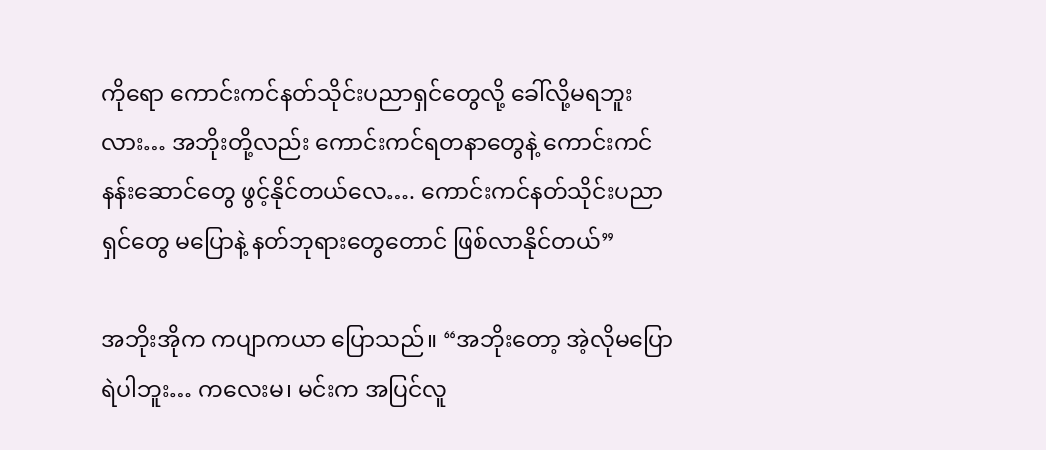ကိုရော ကောင်းကင်နတ်သိုင်းပညာရှင်တွေလို့ ခေါ်လို့မရဘူးလား… အဘိုးတို့လည်း ကောင်းကင်ရတနာတွေနဲ့ ကောင်းကင်နန်းဆောင်တွေ ဖွင့်နိုင်တယ်လေ…. ကောင်းကင်နတ်သိုင်းပညာရှင်တွေ မပြောနဲ့ နတ်ဘုရားတွေတောင် ဖြစ်လာနိုင်တယ်”

အဘိုးအိုက ကပျာကယာ ပြောသည်။ “အဘိုးတော့ အဲ့လိုမပြောရဲပါဘူး… ကလေးမ၊ မင်းက အပြင်လူ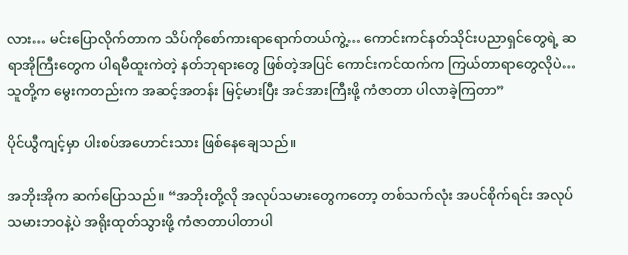လား… မင်းပြောလိုက်တာက သိပ်ကိုစော်ကားရာရောက်တယ်ကွဲ့… ကောင်းကင်နတ်သိုင်းပညာရှင်တွေရဲ့ ဆရာအိုကြီးတွေက ပါရမီထူးကဲတဲ့ နတ်ဘုရားတွေ ဖြစ်တဲ့အပြင် ကောင်းကင်ထက်က ကြယ်တာရာတွေလိုပဲ… သူတို့က မွေးကတည်းက အဆင့်အတန်း မြင့်မားပြီး အင်အားကြီးဖို့ ကံဇာတာ ပါလာခဲ့ကြတာ”

ပိုင်ယွီကျင့်မှာ ပါးစပ်အဟောင်းသား ဖြစ်နေချေသည်။

အဘိုးအိုက ဆက်ပြောသည်။ “အဘိုးတို့လို အလုပ်သမားတွေကတော့ တစ်သက်လုံး အပင်စိုက်ရင်း အလုပ်သမားဘဝနဲ့ပဲ အရိုးထုတ်သွားဖို့ ကံဇာတာပါတာပါ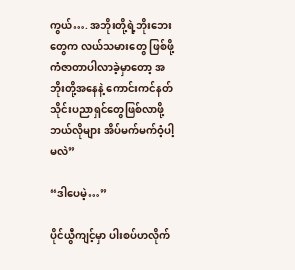ကွယ်…. အဘိုးတို့ရဲ့ဘိုးဘေးတွေက လယ်သမားတွေ ဖြစ်ဖို့ ကံဇာတာပါလာခဲ့မှာတော့ အဘိုးတို့အနေနဲ့ ကောင်းကင်နတ်သိုင်းပညာရှင်တွေဖြစ်လာဖို့ ဘယ်လိုများ အိပ်မက်မက်ဝံ့ပါ့မလဲ”

“ဒါပေမဲ့…”

ပိုင်ယွီကျင့်မှာ ပါးစပ်ဟလိုက်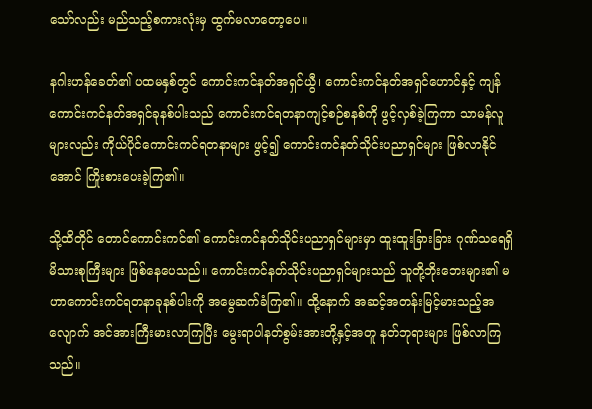သော်လည်း မည်သည့်စကားလုံးမှ ထွက်မလာတော့ပေ။

နဂါးဟန်ခေတ်၏ ပထမနှစ်တွင် ကောင်းကင်နတ်အရှင်ယွီ၊ ကောင်းကင်နတ်အရှင်ဟောင်နှင့် ကျန်ကောင်းကင်နတ်အရှင်ခုနစ်ပါးသည် ကောင်းကင်ရတနာကျင့်စဉ်စနစ်ကို ဖွင့်လှစ်ခဲ့ကြကာ သာမန်လူများလည်း ကိုယ်ပိုင်ကောင်းကင်ရတနာများ ဖွင့်၍ ကောင်းကင်နတ်သိုင်းပညာရှင်များ ဖြစ်လာနိုင်အောင် ကြိုးစားပေးခဲ့ကြ၏။

သို့ထိတိုင် တောင်ကောင်းကင်၏ ကောင်းကင်နတ်သိုင်းပညာရှင်များမှာ ထူးထူးခြားခြား ဂုဏ်သရေရှိ မိသားစုကြီးများ ဖြစ်နေပေသည်။ ကောင်းကင်နတ်သိုင်းပညာရှင်များသည် သူတို့ဘိုးဘေးများ၏ မဟာကောင်းကင်ရတနာခုနစ်ပါးကို အမွေဆက်ခံကြ၏။ ထို့နောက် အဆင့်အတန်းမြင့်မားသည့်အလျောက် အင်အားကြီးမားလာကြပြီး မွေးရာပါနတ်စွမ်းအားတို့နှင့်အတူ နတ်ဘုရားများ ဖြစ်လာကြသည်။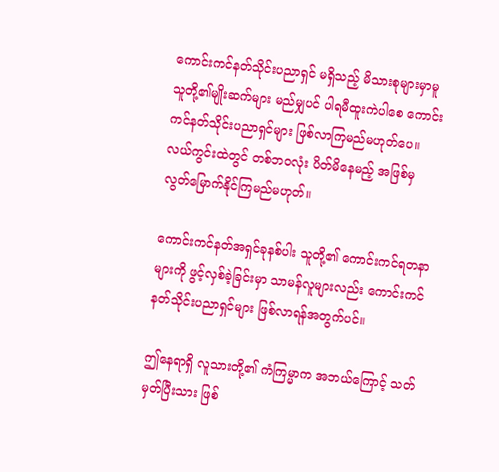ကောင်းကင်နတ်သိုင်းပညာရှင် မရှိသည့် မိသားစုများမှာမူ သူတို့၏မျိုးဆက်များ မည်မျှပင် ပါရမီထူးကဲပါစေ ကောင်းကင်နတ်သိုင်းပညာရှင်များ ဖြစ်လာကြမည်မဟုတ်ပေ။ လယ်ကွင်းထဲတွင် တစ်ဘ၀လုံး ပိတ်မိနေမည့် အဖြစ်မှ လွတ်မြောက်နိုင်ကြမည်မဟုတ်။

ကောင်းကင်နတ်အရှင်ခုနစ်ပါး သူတို့၏ ကောင်းကင်ရတနာများကို ဖွင့်လှစ်ခဲ့ခြင်းမှာ သာမန်လူများလည်း ကောင်းကင်နတ်သိုင်းပညာရှင်များ ဖြစ်လာရန်အတွက်ပင်။

ဤနေရာရှိ လူသားတို့၏ ကံကြမ္မာက အဘယ်ကြောင့် သတ်မှတ်ပြီးသား ဖြစ်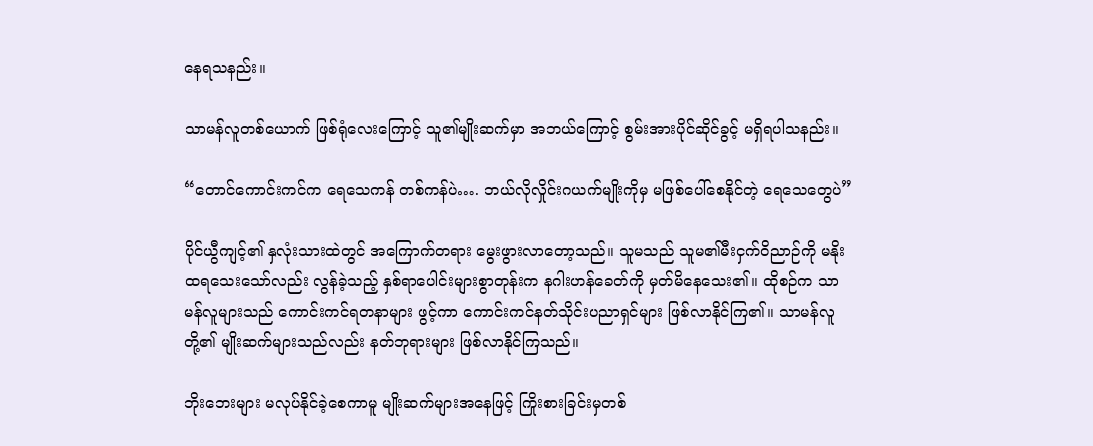နေရသနည်း။

သာမန်လူတစ်ယောက် ဖြစ်ရုံလေးကြောင့် သူ၏မျိုးဆက်မှာ အဘယ်ကြောင့် စွမ်းအားပိုင်ဆိုင်ခွင့် မရှိရပါသနည်း။

“တောင်ကောင်းကင်က ရေသေကန် တစ်ကန်ပဲ…. ဘယ်လိုလှိုင်းဂယက်မျိုးကိုမှ မဖြစ်ပေါ်စေနိုင်တဲ့ ရေသေတွေပဲ”

ပိုင်ယွီကျင့်၏ နှလုံးသားထဲတွင် အကြောက်တရား မွေးဖွားလာတော့သည်။ သူမသည် သူမ၏မီးငှက်ဝိညာဉ်ကို မနိုးထရသေးသော်လည်း လွန်ခဲ့သည့် နှစ်ရာပေါင်းများစွာတုန်းက နဂါးဟန်ခေတ်ကို မှတ်မိနေသေး၏။ ထိုစဉ်က သာမန်လူများသည် ကောင်းကင်ရတနာများ ဖွင့်ကာ ကောင်းကင်နတ်သိုင်းပညာရှင်များ ဖြစ်လာနိုင်ကြ၏။ သာမန်လူတို့၏ မျိုးဆက်များသည်လည်း နတ်ဘုရားများ ဖြစ်လာနိုင်ကြသည်။

ဘိုးဘေးများ မလုပ်နိုင်ခဲ့စေကာမူ မျိုးဆက်များအနေဖြင့် ကြိုးစားခြင်းမှတစ်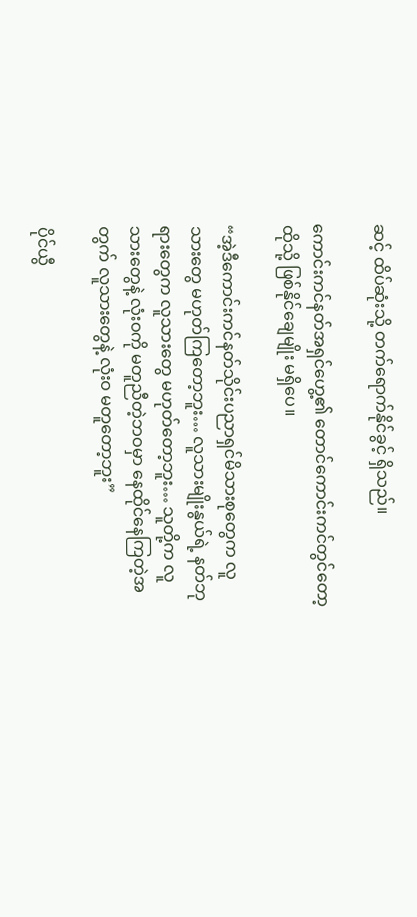ဆင့် ထိပ်ဆုံးသို့ တက်ရောက်နိုင်ခွင့် ရှိသည်။

ကောင်းကင်နတ်အရှင်ဟွေ့၏ တောင်ကောင်းကင်တွင်တော့ ထိုသို့ ဖြစ်နိုင်ချေမျိုး မရှိပေ။

“အဲ့ဒီကောင်းကင်နတ်သိုင်းပညာရှင်မိသားစုတွေက လူသားတွေ မဟုတ်ကြတော့ဘူး… လူသားမျိုးနွယ်ရဲ့ နတ်ဘုရားတွေက လူသားတွေ မဟုတ်တော့ဘူး… သူတို့က လူသားတွေနဲ့ လုံးဝကို မတူညီတဲ့ဘဝမှာ နေထိုင်နေကြတဲ့အတွက် လူသားတွေနဲ့ လုံးဝ မတူတော့ဘူး”

ပိုင်ယွီ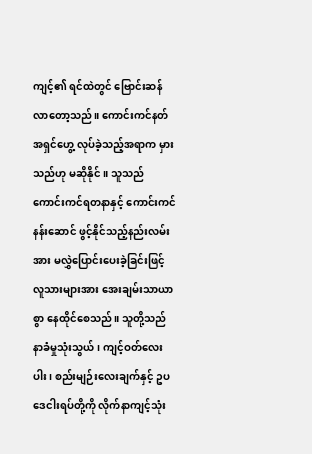ကျင့်၏ ရင်ထဲတွင် ဗြောင်းဆန်လာတော့သည်။ ကောင်းကင်နတ်အရှင်ဟွေ့ လုပ်ခဲ့သည့်အရာက မှားသည်ဟု မဆိုနိုင်။ သူသည် ကောင်းကင်ရတနာနှင့် ကောင်းကင်နန်းဆောင် ဖွင့်နိုင်သည့်နည်းလမ်းအား မလွှဲပြောင်းပေးခဲ့ခြင်းဖြင့် လူသားများအား အေးချမ်းသာယာစွာ နေထိုင်စေသည်။ သူတို့သည် နာခံမှုသုံးသွယ်၊ ကျင့်ဝတ်လေးပါး၊ စည်းမျဉ်းလေးချက်နှင့် ဥပဒေငါးရပ်တို့ကို လိုက်နာကျင့်သုံး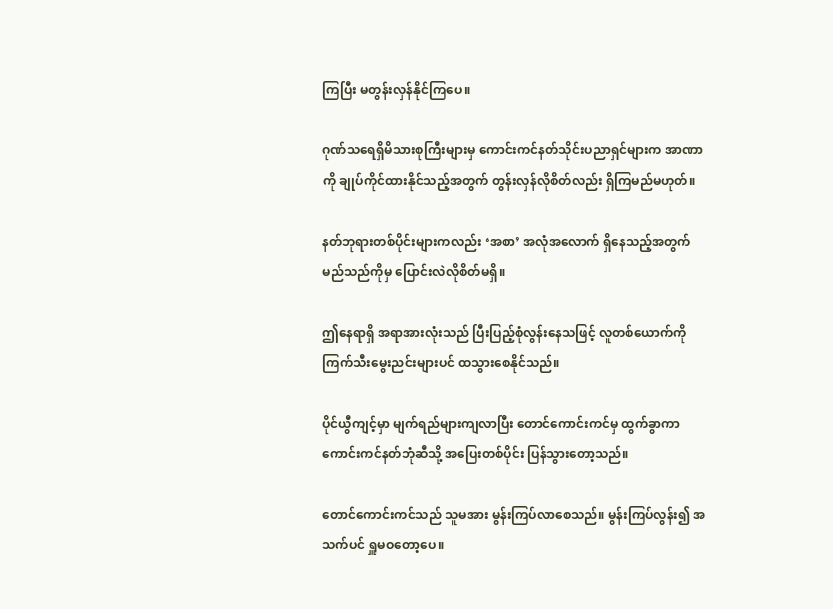ကြပြီး မတွန်းလှန်နိုင်ကြပေ။

ဂုဏ်သရေရှိမိသားစုကြီးများမှ ကောင်းကင်နတ်သိုင်းပညာရှင်များက အာဏာကို ချုပ်ကိုင်ထားနိုင်သည့်အတွက် တွန်းလှန်လိုစိတ်လည်း ရှိကြမည်မဟုတ်။

နတ်ဘုရားတစ်ပိုင်းများကလည်း ‘အစာ’ အလုံအလောက် ရှိနေသည့်အတွက် မည်သည်ကိုမှ ပြောင်းလဲလိုစိတ်မရှိ။

ဤနေရာရှိ အရာအားလုံးသည် ပြီးပြည့်စုံလွန်းနေသဖြင့် လူတစ်ယောက်ကို ကြက်သီးမွေးညင်းများပင် ထသွားစေနိုင်သည်။

ပိုင်ယွီကျင့်မှာ မျက်ရည်များကျလာပြီး တောင်ကောင်းကင်မှ ထွက်ခွာကာ ကောင်းကင်နတ်ဘုံဆီသို့ အပြေးတစ်ပိုင်း ပြန်သွားတော့သည်။

တောင်ကောင်းကင်သည် သူမအား မွန်းကြပ်လာစေသည်။ မွန်းကြပ်လွန်း၍ အသက်ပင် ရှူမဝတော့ပေ။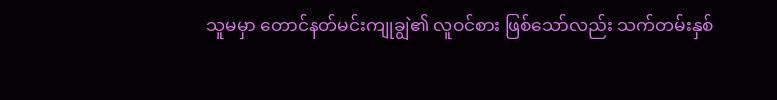သူမမှာ တောင်နတ်မင်းကျုချွဲ၏ လူဝင်စား ဖြစ်သော်လည်း သက်တမ်းနှစ်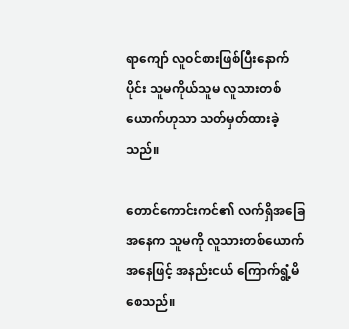ရာကျော် လူဝင်စားဖြစ်ပြီးနောက်ပိုင်း သူမကိုယ်သူမ လူသားတစ်ယောက်ဟုသာ သတ်မှတ်ထားခဲ့သည်။

တောင်ကောင်းကင်၏ လက်ရှိအခြေအနေက သူမကို လူသားတစ်ယောက်အနေဖြင့် အနည်းငယ် ကြောက်ရွံ့မိစေသည်။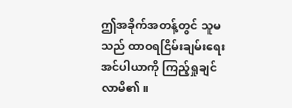ဤအခိုက်အတန့်တွင် သူမသည် ထာဝရငြိမ်းချမ်းရေးအင်ပါယာကို ကြည့်ရှုချင်လာမိ၏။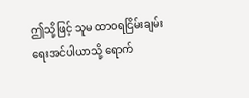ဤသို့ဖြင့် သူမ ထာဝရငြိမ်းချမ်းရေးအင်ပါယာသို့ ရောက်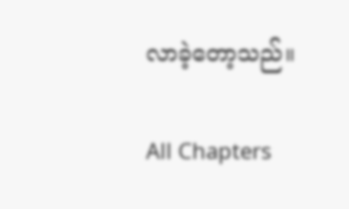လာခဲ့တော့သည်။

All Chapters